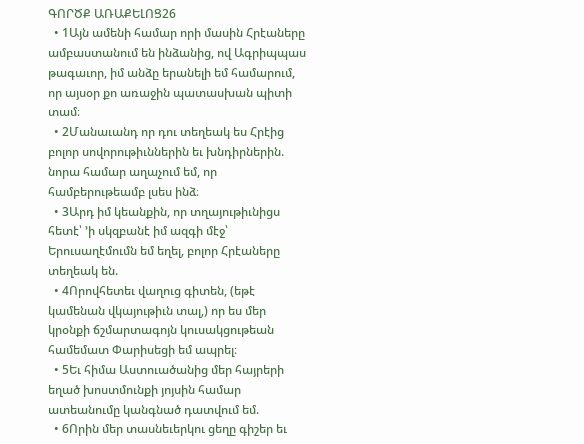ԳՈՐԾՔ ԱՌԱՔԵԼՈՑ26
  • 1Այն ամենի համար որի մասին Հրէաները ամբաստանում են ինձանից, ով Ագրիպպաս թագաւոր, իմ անձը երանելի եմ համարում, որ այսօր քո առաջին պատասխան պիտի տամ։
  • 2Մանաւանդ որ դու տեղեակ ես Հրէից բոլոր սովորութիւններին եւ խնդիրներին. նորա համար աղաչում եմ, որ համբերութեամբ լսես ինձ։
  • 3Արդ իմ կեանքին, որ տղայութիւնիցս հետէ՝ ’ի սկզբանէ իմ ազգի մէջ՝ Երուսաղէմումն եմ եղել, բոլոր Հրէաները տեղեակ են.
  • 4Որովհետեւ վաղուց գիտեն, (եթէ կամենան վկայութիւն տալ,) որ ես մեր կրօնքի ճշմարտագոյն կուսակցութեան համեմատ Փարիսեցի եմ ապրել։
  • 5Եւ հիմա Աստուածանից մեր հայրերի եղած խոստմունքի յոյսին համար ատեանումը կանգնած դատվում եմ.
  • 6Որին մեր տասնեւերկու ցեղը գիշեր եւ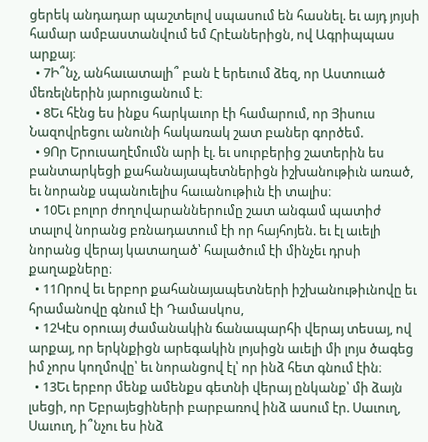ցերեկ անդադար պաշտելով սպասում են հասնել. եւ այդ յոյսի համար ամբաստանվում եմ Հրէաներիցն, ով Ագրիպպաս արքայ։
  • 7Ի՞նչ, անհաւատալի՞ բան է երեւում ձեզ, որ Աստուած մեռելներին յարուցանում է։
  • 8Եւ հէնց ես ինքս հարկաւոր էի համարում, որ Յիսուս Նազովրեցու անունի հակառակ շատ բաներ գործեմ.
  • 9Որ Երուսաղէմումն արի էլ. եւ սուրբերից շատերին ես բանտարկեցի քահանայապետներիցն իշխանութիւն առած, եւ նորանք սպանուելիս հաւանութիւն էի տալիս։
  • 10Եւ բոլոր ժողովարաններումը շատ անգամ պատիժ տալով նորանց բռնադատում էի որ հայհոյեն. եւ էլ աւելի նորանց վերայ կատաղած՝ հալածում էի մինչեւ դրսի քաղաքները։
  • 11Որով եւ երբոր քահանայապետների իշխանութիւնովը եւ հրամանովը գնում էի Դամասկոս,
  • 12Կէս օրուայ ժամանակին ճանապարհի վերայ տեսայ, ով արքայ, որ երկնքիցն արեգակին լոյսիցն աւելի մի լոյս ծագեց իմ չորս կողմովը՝ եւ նորանցով էլ՝ որ ինձ հետ գնում էին։
  • 13Եւ երբոր մենք ամենքս գետնի վերայ ընկանք՝ մի ձայն լսեցի, որ Եբրայեցիների բարբառով ինձ ասում էր. Սաւուղ, Սաւուղ, ի՞նչու ես ինձ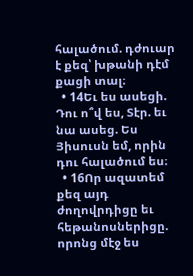հալածում. դժուար է քեզ՝ խթանի դէմ քացի տալ։
  • 14Եւ ես ասեցի. Դու ո՞վ ես, Տէր. եւ նա ասեց. Ես Յիսուսն եմ, որին դու հալածում ես։
  • 16Որ ազատեմ քեզ այդ ժողովրդիցը եւ հեթանոսներիցը. որոնց մէջ ես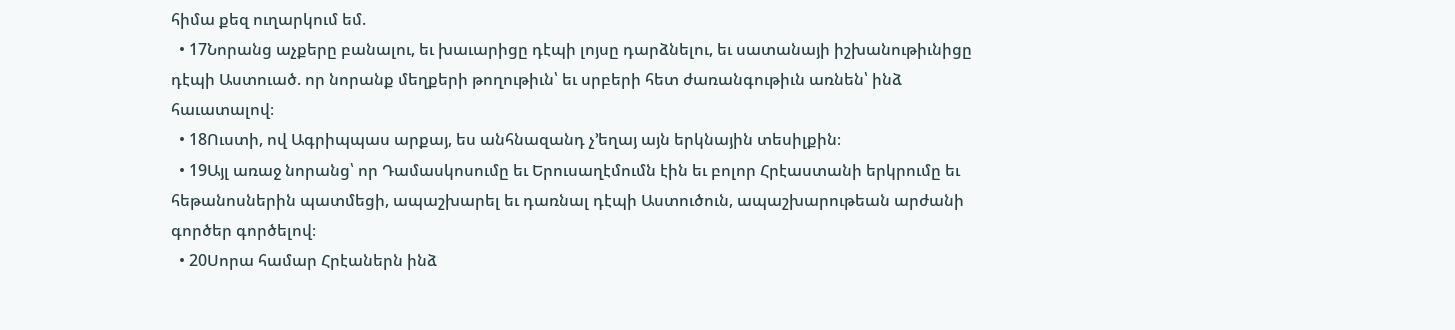հիմա քեզ ուղարկում եմ.
  • 17Նորանց աչքերը բանալու, եւ խաւարիցը դէպի լոյսը դարձնելու, եւ սատանայի իշխանութիւնիցը դէպի Աստուած. որ նորանք մեղքերի թողութիւն՝ եւ սրբերի հետ ժառանգութիւն առնեն՝ ինձ հաւատալով։
  • 18Ուստի, ով Ագրիպպաս արքայ, ես անհնազանդ չ’եղայ այն երկնային տեսիլքին։
  • 19Այլ առաջ նորանց՝ որ Դամասկոսումը եւ Երուսաղէմումն էին եւ բոլոր Հրէաստանի երկրումը եւ հեթանոսներին պատմեցի, ապաշխարել եւ դառնալ դէպի Աստուծուն, ապաշխարութեան արժանի գործեր գործելով։
  • 20Սորա համար Հրէաներն ինձ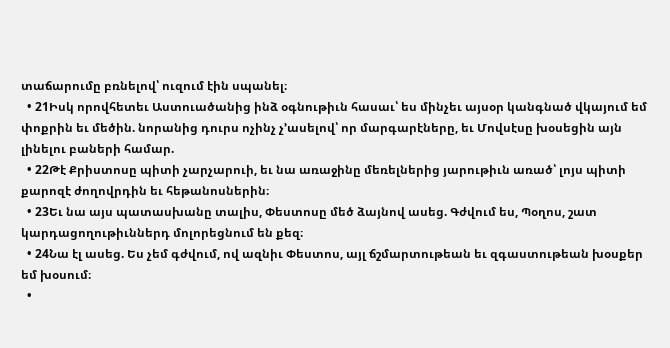տաճարումը բռնելով՝ ուզում էին սպանել։
  • 21Իսկ որովհետեւ Աստուածանից ինձ օգնութիւն հասաւ՝ ես մինչեւ այսօր կանգնած վկայում եմ փոքրին եւ մեծին. նորանից դուրս ոչինչ չ’ասելով՝ որ մարգարէները, եւ Մովսէսը խօսեցին այն լինելու բաների համար.
  • 22Թէ Քրիստոսը պիտի չարչարուի, եւ նա առաջինը մեռելներից յարութիւն առած՝ լոյս պիտի քարոզէ ժողովրդին եւ հեթանոսներին։
  • 23Եւ նա այս պատասխանը տալիս, Փեստոսը մեծ ձայնով ասեց. Գժվում ես, Պօղոս, շատ կարդացողութիւններդ մոլորեցնում են քեզ։
  • 24Նա էլ ասեց. Ես չեմ գժվում, ով ազնիւ Փեստոս, այլ ճշմարտութեան եւ զգաստութեան խօսքեր եմ խօսում։
  •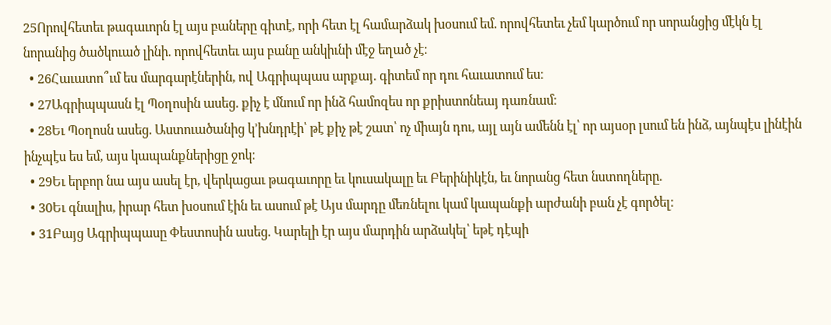25Որովհետեւ թագաւորն էլ այս բաները գիտէ, որի հետ էլ համարձակ խօսում եմ. որովհետեւ չեմ կարծում որ սորանցից մէկն էլ նորանից ծածկուած լինի. որովհետեւ այս բանը անկիւնի մէջ եղած չէ։
  • 26Հաւատո՞ւմ ես մարգարէներին, ով Ագրիպպաս արքայ. գիտեմ որ դու հաւատում ես։
  • 27Ագրիպպասն էլ Պօղոսին ասեց. քիչ է մնում որ ինձ համոզես որ քրիստոնեայ դառնամ։
  • 28Եւ Պօղոսն ասեց. Աստուածանից կ’խնդրէի՝ թէ քիչ թէ շատ՝ ոչ միայն դու, այլ այն ամենն էլ՝ որ այսօր լսում են ինձ, այնպէս լինէին ինչպէս ես եմ, այս կապանքներիցը ջոկ։
  • 29Եւ երբոր նա այս ասել էր, վերկացաւ թագաւորը եւ կուսակալը եւ Բերինիկէն, եւ նորանց հետ նստողները.
  • 30Եւ գնալիս, իրար հետ խօսում էին եւ ասում թէ Այս մարդը մեռնելու կամ կապանքի արժանի բան չէ գործել։
  • 31Բայց Ագրիպպասը Փեստոսին ասեց. Կարելի էր այս մարդին արձակել՝ եթէ դէպի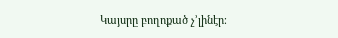Կայսրը բողոքած չ’լինէր։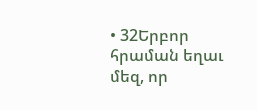• 32Երբոր հրաման եղաւ մեզ, որ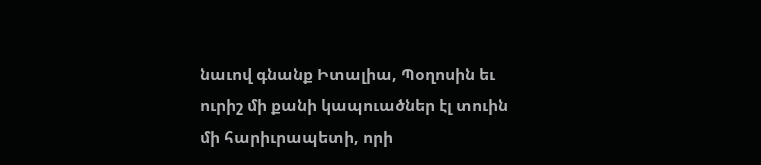նաւով գնանք Իտալիա, Պօղոսին եւ ուրիշ մի քանի կապուածներ էլ տուին մի հարիւրապետի, որի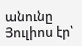անունը Յուլիոս էր՝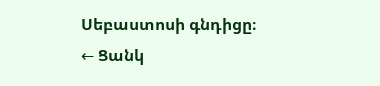Սեբաստոսի գնդիցը։
← Ցանկ